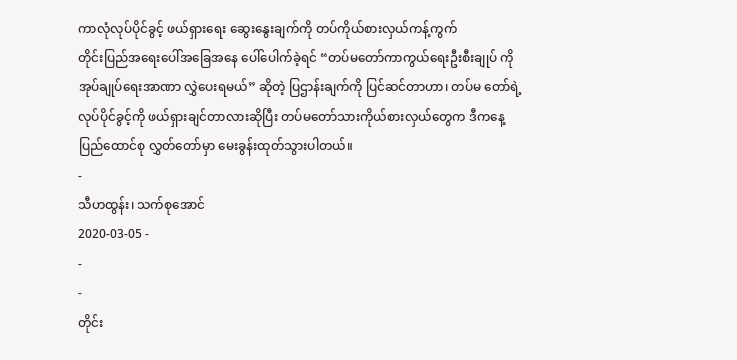ကာလုံလုပ်ပိုင်ခွင့် ဖယ်ရှားရေး ဆွေးနွေးချက်ကို တပ်ကိုယ်စားလှယ်ကန့်ကွက်
တိုင်းပြည်အရေးပေါ်အခြေအနေ ပေါ်ပေါက်ခဲ့ရင် “တပ်မတော်ကာကွယ်ရေးဦးစီးချုပ် ကို အုပ်ချုပ်ရေးအာဏာ လွှဲပေးရမယ်” ဆိုတဲ့ ပြဌာန်းချက်ကို ပြင်ဆင်တာဟာ၊ တပ်မ တော်ရဲ့လုပ်ပိုင်ခွင့်ကို ဖယ်ရှားချင်တာလားဆိုပြီး တပ်မတော်သားကိုယ်စားလှယ်တွေက ဒီကနေ့ ပြည်ထောင်စု လွှတ်တော်မှာ မေးခွန်းထုတ်သွားပါတယ်။
-
သီဟထွန်း၊ သက်စုအောင်
2020-03-05 -
-
-
တိုင်း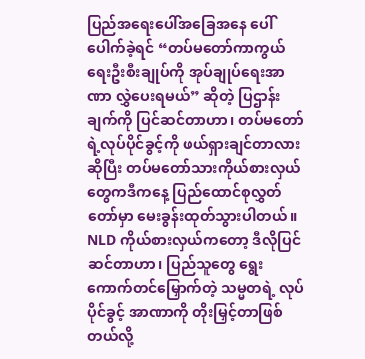ပြည်အရေးပေါ်အခြေအနေ ပေါ်ပေါက်ခဲ့ရင် “တပ်မတော်ကာကွယ်ရေးဦးစီးချုပ်ကို အုပ်ချုပ်ရေးအာဏာ လွှဲပေးရမယ်” ဆိုတဲ့ ပြဌာန်းချက်ကို ပြင်ဆင်တာဟာ၊ တပ်မတော်ရဲ့လုပ်ပိုင်ခွင့်ကို ဖယ်ရှားချင်တာလားဆိုပြီး တပ်မတော်သားကိုယ်စားလှယ်တွေကဒီကနေ့ ပြည်ထောင်စုလွှတ်တော်မှာ မေးခွန်းထုတ်သွားပါတယ်။
NLD ကိုယ်စားလှယ်ကတော့ ဒီလိုပြင်ဆင်တာဟာ၊ ပြည်သူတွေ ရွေးကောက်တင်မြှောက်တဲ့ သမ္မတရဲ့ လုပ်ပိုင်ခွင့် အာဏာကို တိုးမြှင့်တာဖြစ်တယ်လို့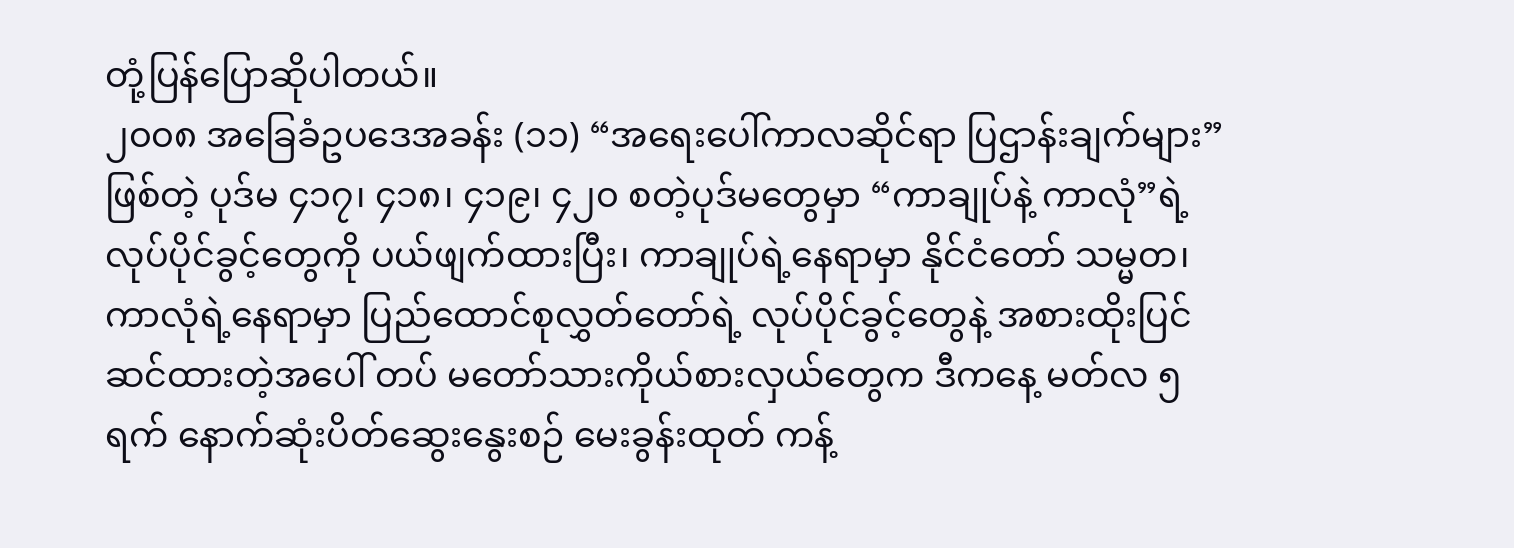တုံ့ပြန်ပြောဆိုပါတယ်။
၂၀၀၈ အခြေခံဥပဒေအခန်း (၁၁) “အရေးပေါ်ကာလဆိုင်ရာ ပြဌာန်းချက်များ” ဖြစ်တဲ့ ပုဒ်မ ၄၁၇၊ ၄၁၈၊ ၄၁၉၊ ၄၂၀ စတဲ့ပုဒ်မတွေမှာ “ကာချုပ်နဲ့ ကာလုံ”ရဲ့ လုပ်ပိုင်ခွင့်တွေကို ပယ်ဖျက်ထားပြီး၊ ကာချုပ်ရဲ့နေရာမှာ နိုင်ငံတော် သမ္မတ၊ ကာလုံရဲ့နေရာမှာ ပြည်ထောင်စုလွှတ်တော်ရဲ့ လုပ်ပိုင်ခွင့်တွေနဲ့ အစားထိုးပြင်ဆင်ထားတဲ့အပေါ် တပ် မတော်သားကိုယ်စားလှယ်တွေက ဒီကနေ့ မတ်လ ၅ ရက် နောက်ဆုံးပိတ်ဆွေးနွေးစဉ် မေးခွန်းထုတ် ကန့်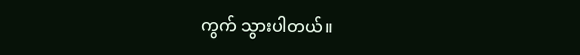ကွက် သွားပါတယ်။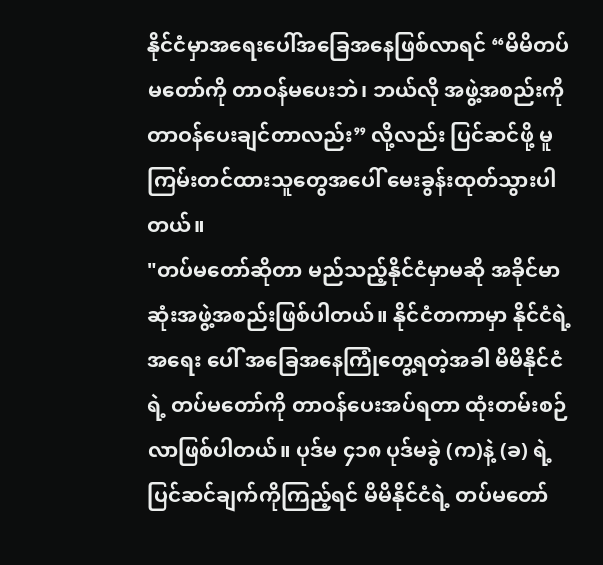နိုင်ငံမှာအရေးပေါ်အခြေအနေဖြစ်လာရင် “မိမိတပ်မတော်ကို တာဝန်မပေးဘဲ၊ ဘယ်လို အဖွဲ့အစည်းကို တာဝန်ပေးချင်တာလည်း” လို့လည်း ပြင်ဆင်ဖို့ မူကြမ်းတင်ထားသူတွေအပေါ် မေးခွန်းထုတ်သွားပါတယ်။
"တပ်မတော်ဆိုတာ မည်သည့်နိုင်ငံမှာမဆို အခိုင်မာဆုံးအဖွဲ့အစည်းဖြစ်ပါတယ်။ နိုင်ငံတကာမှာ နိုင်ငံရဲ့အရေး ပေါ် အခြေအနေကြုံတွေ့ရတဲ့အခါ မိမိနိုင်ငံရဲ့ တပ်မတော်ကို တာဝန်ပေးအပ်ရတာ ထုံးတမ်းစဉ်လာဖြစ်ပါတယ်။ ပုဒ်မ ၄၁၈ ပုဒ်မခွဲ (က)နဲ့ (ခ) ရဲ့ ပြင်ဆင်ချက်ကိုကြည့်ရင် မိမိနိုင်ငံရဲ့ တပ်မတော်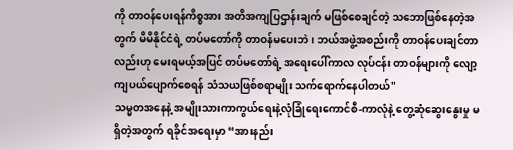ကို တာဝန်ပေးရန်ကိစ္စအား အတိအကျပြဌာန်းချက် မဖြစ်စေချင်တဲ့ သဘောဖြစ်နေတဲ့အတွက် မိမိနိုင်ငံရဲ့ တပ်မတော်ကို တာဝန်မပေးဘဲ၊ ဘယ်အဖွဲ့အစည်းကို တာဝန်ပေးချင်တာလည်းဟု မေးရမယ့်အပြင် တပ်မတော်ရဲ့ အရေးပေါ်ကာလ လုပ်ငန်း တာဝန်များကို လျော့ကျပယ်ပျောက်စေရန် သံသယဖြစ်စရာမျိုး သက်ရောက်နေပါတယ်"
သမ္မတအနေနဲ့ အမျိုးသားကာကွယ်ရေးနဲ့လုံခြုံရေးကောင်စီ-ကာလုံနဲ့ တွေ့ဆုံဆွေးနွေးမှု မရှိတဲ့အတွက် ရခိုင်အရေးမှာ “အားနည်း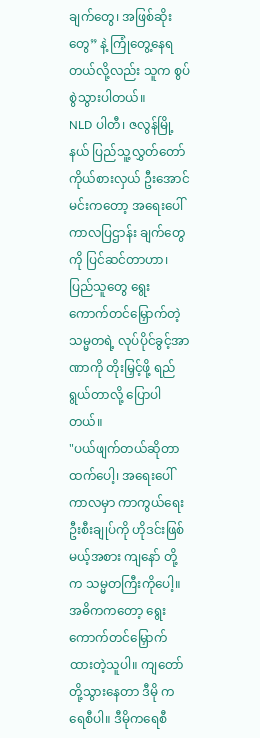ချက်တွေ၊ အဖြစ်ဆိုးတွေ” နဲ့ ကြုံတွေ့နေရတယ်လို့လည်း သူက စွပ်စွဲသွားပါတယ်။
NLD ပါတီ၊ ဇလွန်မြို့နယ် ပြည်သူ့လွှတ်တော်ကိုယ်စားလှယ် ဦးအောင်မင်းကတော့ အရေးပေါ်ကာလပြဌာန်း ချက်တွေကို ပြင်ဆင်တာဟာ၊ ပြည်သူတွေ ရွေးကောက်တင်မြှောက်တဲ့ သမ္မတရဲ့ လုပ်ပိုင်ခွင့်အာဏာကို တိုးမြှင့်ဖို့ ရည်ရွယ်တာလို့ ပြောပါတယ်။
"ပယ်ဖျက်တယ်ဆိုတာထက်ပေါ့၊ အရေးပေါ်ကာလမှာ ကာကွယ်ရေးဦးစီးချုပ်ကို ဟိုဒင်းဖြစ်မယ့်အစား ကျနော် တို့က သမ္မတကြီးကိုပေါ့။ အဓိကကတော့ ရွေးကောက်တင်မြှောက်ထားတဲ့သူပါ။ ကျတော်တို့သွားနေတာ ဒီမို ကရေစီပါ။ ဒီမိုကရေစီ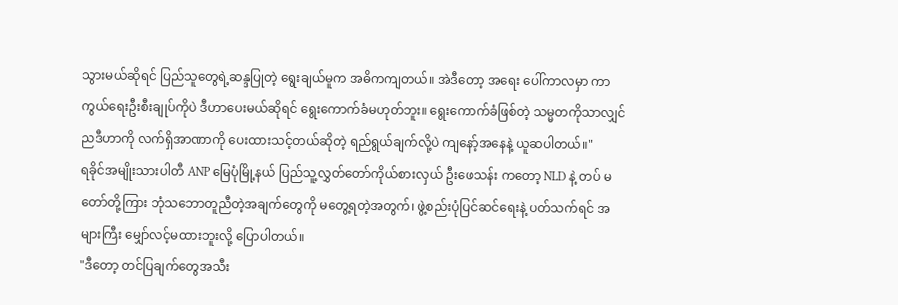သွားမယ်ဆိုရင် ပြည်သူတွေရဲ့ဆန္ဒပြုတဲ့ ရွေးချယ်မူက အဓိကကျတယ်။ အဲဒီတော့ အရေး ပေါ်ကာလမှာ ကာကွယ်ရေးဦးစီးချုပ်ကိုပဲ ဒီဟာပေးမယ်ဆိုရင် ရွေးကောက်ခံမဟုတ်ဘူး။ ရွေးကောက်ခံဖြစ်တဲ့ သမ္မတကိုသာလျှင်ညဒီဟာကို လက်ရှိအာဏာကို ပေးထားသင့်တယ်ဆိုတဲ့ ရည်ရွယ်ချက်လို့ပဲ ကျနော့်အနေနဲ့ ယူဆပါတယ်။"
ရခိုင်အမျိုးသားပါတီ ANP မြေပုံမြို့နယ် ပြည်သူ့လွှတ်တော်ကိုယ်စားလှယ် ဦးဖေသန်း ကတော့ NLD နဲ့ တပ် မတော်တို့ကြား ဘုံသဘောတူညီတဲ့အချက်တွေကို မတွေ့ရတဲ့အတွက်၊ ဖွဲ့စည်းပုံပြင်ဆင်ရေးနဲ့ ပတ်သက်ရင် အများကြီး မျှော်လင့်မထားဘူးလို့ ပြောပါတယ်။
"ဒီတော့ တင်ပြချက်တွေအသီး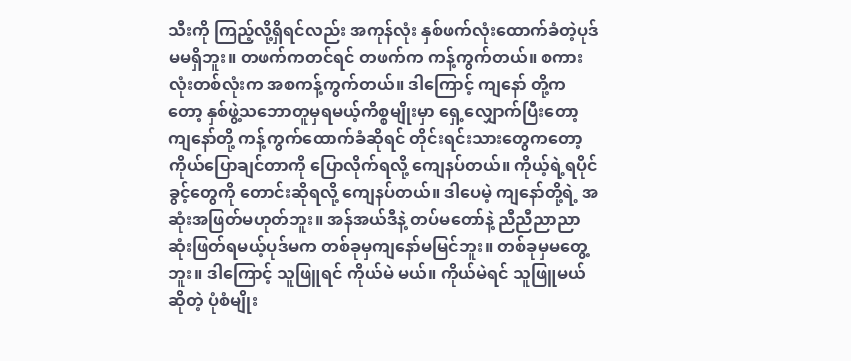သီးကို ကြည့်လို့ရှိရင်လည်း အကုန်လုံး နှစ်ဖက်လုံးထောက်ခံတဲ့ပုဒ်မမရှိဘူး။ တဖက်ကတင်ရင် တဖက်က ကန့်ကွက်တယ်။ စကားလုံးတစ်လုံးက အစကန့်ကွက်တယ်။ ဒါကြောင့် ကျနော် တို့ကတော့ နှစ်ဖွဲ့သဘောတူမှရမယ့်ကိစ္စမျိုးမှာ ရှေ့လျှောက်ပြီးတော့ ကျနော်တို့ ကန့်ကွက်ထောက်ခံဆိုရင် တိုင်းရင်းသားတွေကတော့ ကိုယ်ပြောချင်တာကို ပြောလိုက်ရလို့ ကျေနပ်တယ်။ ကိုယ့်ရဲ့ရပိုင်ခွင့်တွေကို တောင်းဆိုရလို့ ကျေနပ်တယ်။ ဒါပေမဲ့ ကျနော်တို့ရဲ့ အဆုံးအဖြတ်မဟုတ်ဘူး။ အန်အယ်ဒီနဲ့ တပ်မတော်နဲ့ ညီညီညာညာဆုံးဖြတ်ရမယ့်ပုဒ်မက တစ်ခုမှကျနော်မမြင်ဘူး။ တစ်ခုမှမတွေ့ဘူး။ ဒါကြောင့် သူဖြူရင် ကိုယ်မဲ မယ်။ ကိုယ်မဲရင် သူဖြူမယ်ဆိုတဲ့ ပုံစံမျိုး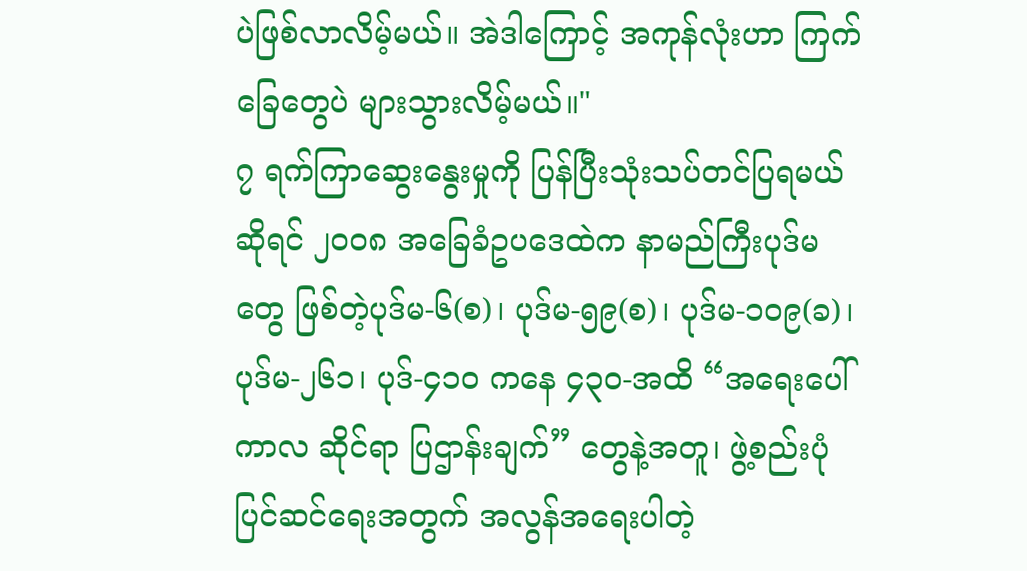ပဲဖြစ်လာလိမ့်မယ်။ အဲဒါကြောင့် အကုန်လုံးဟာ ကြက်ခြေတွေပဲ များသွားလိမ့်မယ်။"
၇ ရက်ကြာဆွေးနွေးမှုကို ပြန်ပြီးသုံးသပ်တင်ပြရမယ်ဆိုရင် ၂၀၀၈ အခြေခံဥပဒေထဲက နာမည်ကြီးပုဒ်မတွေ ဖြစ်တဲ့ပုဒ်မ-၆(စ)၊ ပုဒ်မ-၅၉(စ)၊ ပုဒ်မ-၁၀၉(ခ)၊ ပုဒ်မ-၂၆၁၊ ပုဒ်-၄၁၀ ကနေ ၄၃၀-အထိ “အရေးပေါ်ကာလ ဆိုင်ရာ ပြဌာန်းချက်” တွေနဲ့အတူ၊ ဖွဲ့စည်းပုံပြင်ဆင်ရေးအတွက် အလွန်အရေးပါတဲ့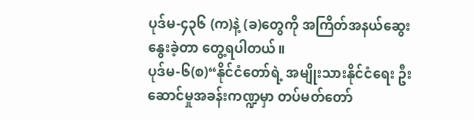ပုဒ်မ-၄၃၆ (က)နဲ့ (ခ)တွေကို အကြိတ်အနယ်ဆွေးနွေးခဲ့တာ တွေ့ရပါတယ်။
ပုဒ်မ-၆(စ)“နိုင်ငံတော်ရဲ့ အမျိုးသားနိုင်ငံရေး ဦးဆောင်မှုအခန်းကဏ္ဍမှာ တပ်မတ်တော်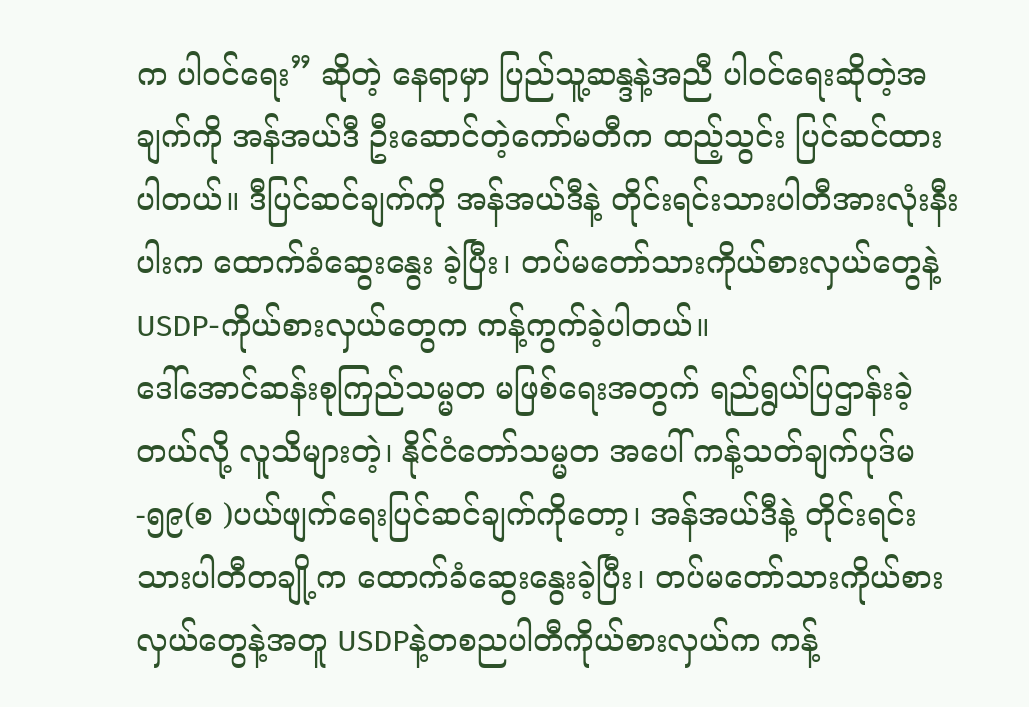က ပါဝင်ရေး” ဆိုတဲ့ နေရာမှာ ပြည်သူ့ဆန္ဒနဲ့အညီ ပါဝင်ရေးဆိုတဲ့အချက်ကို အန်အယ်ဒီ ဦးဆောင်တဲ့ကော်မတီက ထည့်သွင်း ပြင်ဆင်ထားပါတယ်။ ဒီပြင်ဆင်ချက်ကို အန်အယ်ဒီနဲ့ တိုင်းရင်းသားပါတီအားလုံးနီးပါးက ထောက်ခံဆွေးနွေး ခဲ့ပြီး၊ တပ်မတော်သားကိုယ်စားလှယ်တွေနဲ့ USDP-ကိုယ်စားလှယ်တွေက ကန့်ကွက်ခဲ့ပါတယ်။
ဒေါ်အောင်ဆန်းစုကြည်သမ္မတ မဖြစ်ရေးအတွက် ရည်ရွယ်ပြဌာန်းခဲ့တယ်လို့ လူသိများတဲ့၊ နိုင်ငံတော်သမ္မတ အပေါ် ကန့်သတ်ချက်ပုဒ်မ-၅၉(စ )ပယ်ဖျက်ရေးပြင်ဆင်ချက်ကိုတော့၊ အန်အယ်ဒီနဲ့ တိုင်းရင်းသားပါတီတချို့က ထောက်ခံဆွေးနွေးခဲ့ပြီး၊ တပ်မတော်သားကိုယ်စားလှယ်တွေနဲ့အတူ USDPနဲ့တစညပါတီကိုယ်စားလှယ်က ကန့်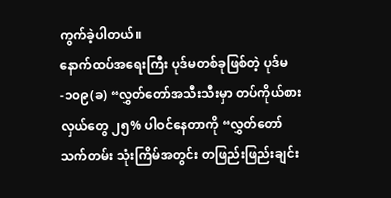ကွက်ခဲ့ပါတယ်။
နောက်ထပ်အရေးကြီး ပုဒ်မတစ်ခုဖြစ်တဲ့ ပုဒ်မ-၁၀၉(ခ) “လွှတ်တော်အသီးသီးမှာ တပ်ကိုယ်စားလှယ်တွေ ၂၅% ပါဝင်နေတာကို “လွှတ်တော်သက်တမ်း သုံးကြိမ်အတွင်း တဖြည်းဖြည်းချင်း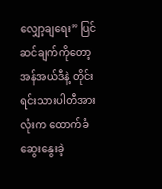လျှော့ချရေး” ပြင်ဆင်ချက်ကိုတော့ အန်အယ်ဒီနဲ့ တိုင်းရင်းသားပါတီအားလုံးက ထောက်ခံဆွေးနွေးခဲ့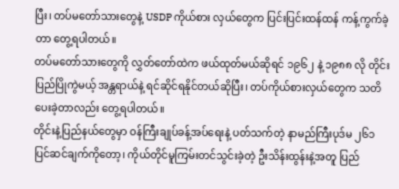ပြီး၊ တပ်မတော်သားတွေနဲ့ USDP ကိုယ်စား လှယ်တွေက ပြင်းပြင်းထန်ထန် ကန့်ကွက်ခဲ့တာ တွေ့ရပါတယ်။
တပ်မတော်သားတွေကို လွှတ်တော်ထဲက ဖယ်ထုတ်မယ်ဆိုရင် ၁၉၆၂ နဲ့ ၁၉၈၈ လို တိုင်းပြည်ပြိုကွဲမယ့် အန္တရာယ်နဲ့ ရင်ဆိုင်ရနိုင်တယ်ဆိုပြီး၊ တပ်ကိုယ်စားလှယ်တွေက သတိပေးခဲ့တာလည်း တွေ့ရပါတယ်။
တိုင်းနဲ့ပြည်နယ်တွေမှာ ဝန်ကြီးချုပ်ခန့်အပ်ရေးနဲ့ ပတ်သက်တဲ့ နာမည်ကြီးပုဒ်မ ၂၆၁ ပြင်ဆင်ချက်ကိုတော့၊ ကိုယ်တိုင်မူကြမ်းတင်သွင်းခဲ့တဲ့ ဦးသိန်းထွန်းနဲ့အတူ ပြည်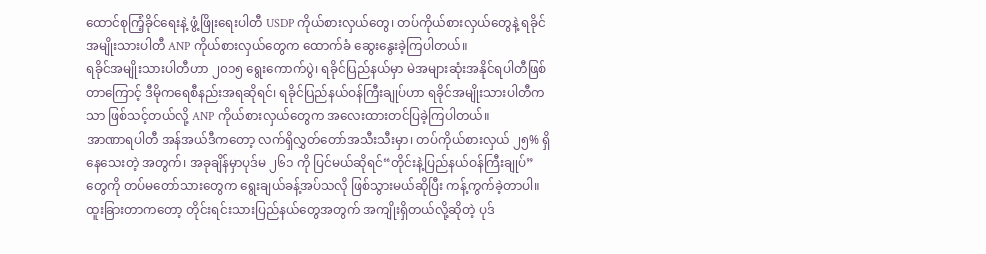ထောင်စုကြံ့ခိုင်ရေးနဲ့ ဖွံ့ဖြိုးရေးပါတီ USDP ကိုယ်စားလှယ်တွေ၊ တပ်ကိုယ်စားလှယ်တွေနဲ့ ရခိုင်အမျိုးသားပါတီ ANP ကိုယ်စားလှယ်တွေက ထောက်ခံ ဆွေးနွေးခဲ့ကြပါတယ်။
ရခိုင်အမျိုးသားပါတီဟာ ၂၀၁၅ ရွေးကောက်ပွဲ၊ ရခိုင်ပြည်နယ်မှာ မဲအများဆုံးအနိုင်ရပါတီဖြစ်တာကြောင့် ဒီမိုကရေစီနည်းအရဆိုရင်၊ ရခိုင်ပြည်နယ်ဝန်ကြီးချုပ်ဟာ ရခိုင်အမျိုးသားပါတီကသာ ဖြစ်သင့်တယ်လို့ ANP ကိုယ်စားလှယ်တွေက အလေးထားတင်ပြခဲ့ကြပါတယ်။
အာဏာရပါတီ အန်အယ်ဒီကတော့ လက်ရှိလွှတ်တော်အသီးသီးမှာ၊ တပ်ကိုယ်စားလှယ် ၂၅% ရှိနေသေးတဲ့ အတွက်၊ အခုချိန်မှာပုဒ်မ ၂၆၁ ကို ပြင်မယ်ဆိုရင်“တိုင်းနဲ့ပြည်နယ်ဝန်ကြီးချုပ်”တွေကို တပ်မတော်သားတွေက ရွေးချယ်ခန့်အပ်သလို ဖြစ်သွားမယ်ဆိုပြီး ကန့်ကွက်ခဲ့တာပါ။
ထူးခြားတာကတော့ တိုင်းရင်းသားပြည်နယ်တွေအတွက် အကျိုးရှိတယ်လို့ဆိုတဲ့ ပုဒ်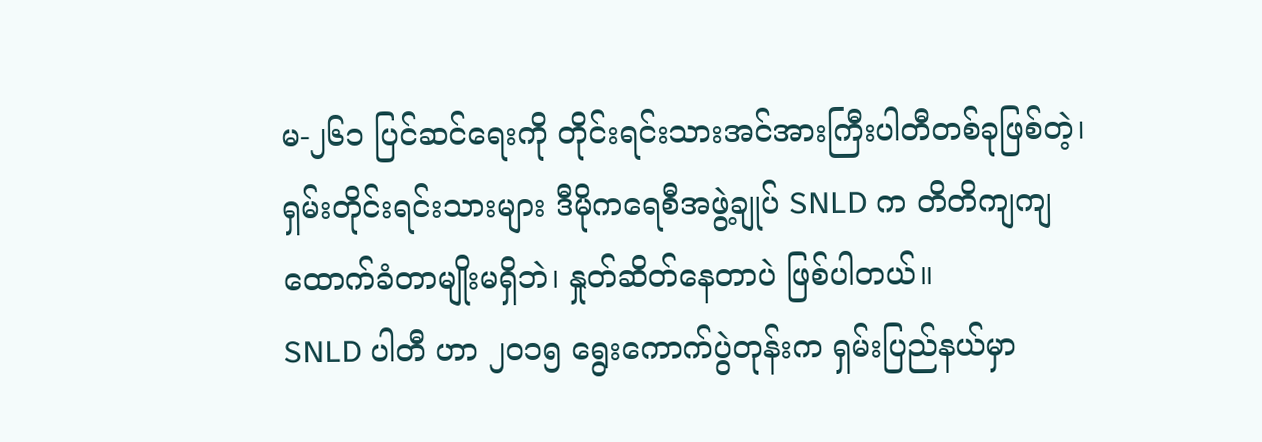မ-၂၆၁ ပြင်ဆင်ရေးကို တိုင်းရင်းသားအင်အားကြီးပါတီတစ်ခုဖြစ်တဲ့၊ ရှမ်းတိုင်းရင်းသားများ ဒီမိုကရေစီအဖွဲ့ချုပ် SNLD က တိတိကျကျ ထောက်ခံတာမျိုးမရှိဘဲ၊ နှုတ်ဆိတ်နေတာပဲ ဖြစ်ပါတယ်။
SNLD ပါတီ ဟာ ၂၀၁၅ ရွေးကောက်ပွဲတုန်းက ရှမ်းပြည်နယ်မှာ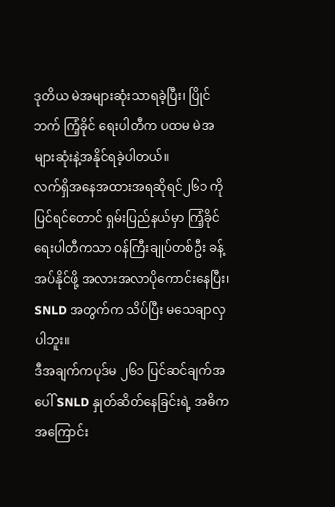ဒုတိယ မဲအများဆုံးသာရခဲ့ပြီး၊ ပြိုင်ဘက် ကြံ့ခိုင် ရေးပါတီက ပထမ မဲအများဆုံးနဲ့အနိုင်ရခဲ့ပါတယ်။
လက်ရှိအနေအထားအရဆိုရင်၂၆၁ ကို ပြင်ရင်တောင် ရှမ်းပြည်နယ်မှာ ကြံ့ခိုင်ရေးပါတီကသာ ဝန်ကြီးချုပ်တစ်ဦး ခန့်အပ်နိုင်ဖို့ အလားအလာပိုကောင်းနေပြီး၊ SNLD အတွက်က သိပ်ပြီး မသေချာလှပါဘူး။
ဒီအချက်ကပုဒ်မ ၂၆၁ ပြင်ဆင်ချက်အပေါ် SNLD နှုတ်ဆိတ်နေခြင်းရဲ့ အဓိကအကြောင်း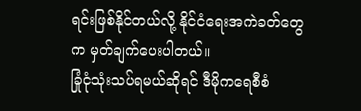ရင်းဖြစ်နိုင်တယ်လို့ နိုင်ငံရေးအကဲခတ်တွေက မှတ်ချက်ပေးပါတယ်။
ခြုံငုံသုံးသပ်ရမယ်ဆိုရင် ဒီမိုကရေစီစံ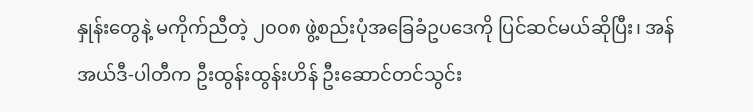နှုန်းတွေနဲ့ မကိုက်ညီတဲ့ ၂၀၀၈ ဖွဲ့စည်းပုံအခြေခံဥပဒေကို ပြင်ဆင်မယ်ဆိုပြီး၊ အန်အယ်ဒီ-ပါတီက ဦးထွန်းထွန်းဟိန် ဦးဆောင်တင်သွင်း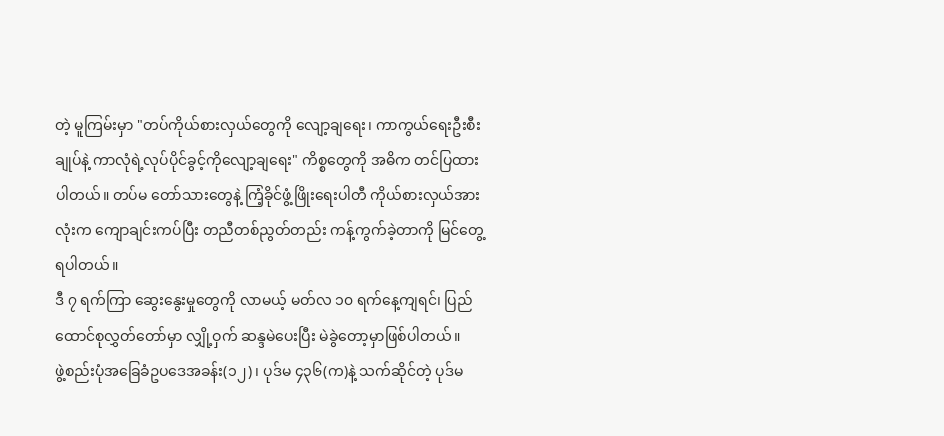တဲ့ မူကြမ်းမှာ "တပ်ကိုယ်စားလှယ်တွေကို လျော့ချရေး၊ ကာကွယ်ရေးဦးစီးချုပ်နဲ့ ကာလုံရဲ့လုပ်ပိုင်ခွင့်ကိုလျော့ချရေး" ကိစ္စတွေကို အဓိက တင်ပြထားပါတယ်။ တပ်မ တော်သားတွေနဲ့ ကြံ့ခိုင်ဖွံ့ဖြိုးရေးပါတီ ကိုယ်စားလှယ်အားလုံးက ကျောချင်းကပ်ပြီး တညီတစ်ညွတ်တည်း ကန့်ကွက်ခဲ့တာကို မြင်တွေ့ရပါတယ်။
ဒီ ၇ ရက်ကြာ ဆွေးနွေးမှုတွေကို လာမယ့် မတ်လ ၁၀ ရက်နေ့ကျရင်၊ ပြည်ထောင်စုလွှတ်တော်မှာ လျှို့ဝှက် ဆန္ဒမဲပေးပြီး မဲခွဲတော့မှာဖြစ်ပါတယ်။
ဖွဲ့စည်းပုံအခြေခံဥပဒေအခန်း(၁၂)၊ ပုဒ်မ ၄၃၆(က)နဲ့ သက်ဆိုင်တဲ့ ပုဒ်မ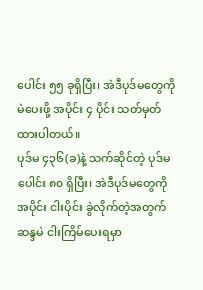ပေါင်း ၅၅ ခုရှိပြီး၊ အဲဒီပုဒ်မတွေကို မဲပေးဖို့ အပိုင်း ၄ ပိုင်း သတ်မှတ်ထားပါတယ်။
ပုဒ်မ ၄၃၆(ခ)နဲ့ သက်ဆိုင်တဲ့ ပုဒ်မပေါင်း ၈၀ ရှိပြီး၊ အဲဒီပုဒ်မတွေကို အပိုင်း ငါးပိုင်း ခွဲလိုက်တဲ့အတွက် ဆန္ဒမဲ ငါးကြိမ်ပေးရမှာ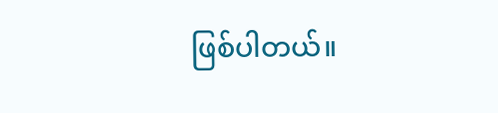ဖြစ်ပါတယ်။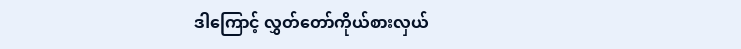ဒါကြောင့် လွှတ်တော်ကိုယ်စားလှယ်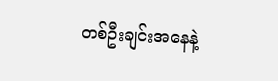တစ်ဦးချင်းအနေနဲ့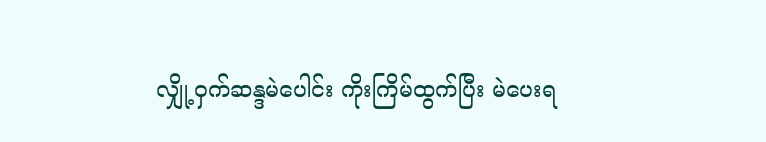လျှို့ဝှက်ဆန္ဒမဲပေါင်း ကိုးကြိမ်ထွက်ပြီး မဲပေးရ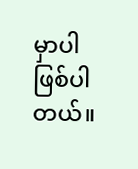မှာပါဖြစ်ပါတယ်။